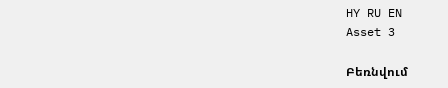HY RU EN
Asset 3

Բեռնվում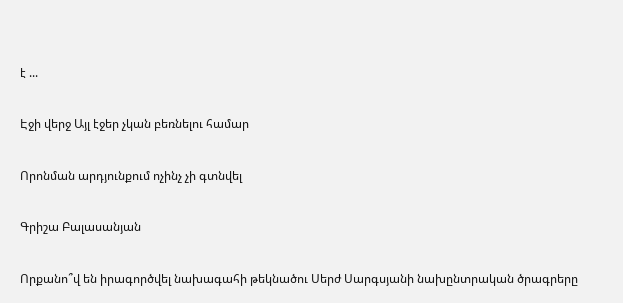է ...

Էջի վերջ Այլ էջեր չկան բեռնելու համար

Որոնման արդյունքում ոչինչ չի գտնվել

Գրիշա Բալասանյան

Որքանո՞վ են իրագործվել նախագահի թեկնածու Սերժ Սարգսյանի նախընտրական ծրագրերը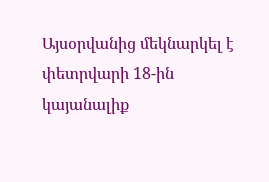Այսօրվանից մեկնարկել է փետրվարի 18-ին կայանալիք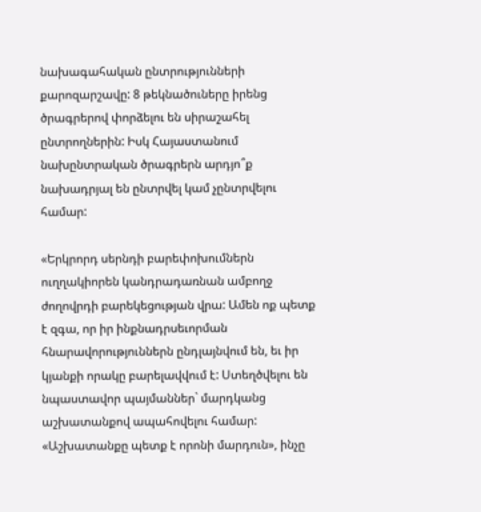նախագահական ընտրությունների քարոզարշավը: 8 թեկնածուները իրենց ծրագրերով փորձելու են սիրաշահել ընտրողներին: Իսկ Հայաստանում նախընտրական ծրագրերն արդյո՞ք նախադրյալ են ընտրվել կամ չընտրվելու համար:

«Երկրորդ սերնդի բարեփոխումներն ուղղակիորեն կանդրադառնան ամբողջ ժողովրդի բարեկեցության վրա: Ամեն ոք պետք է զգա, որ իր ինքնադրսեւորման հնարավորություններն ընդլայնվում են, եւ իր կյանքի որակը բարելավվում է: Ստեղծվելու են նպաստավոր պայմաններ` մարդկանց աշխատանքով ապահովելու համար: «Աշխատանքը պետք է որոնի մարդուն», ինչը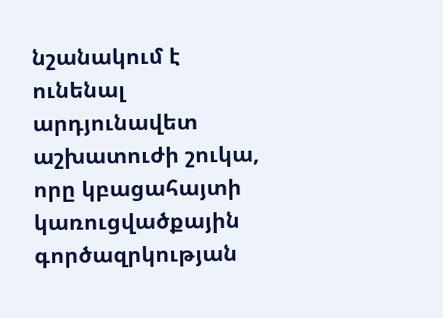նշանակում է ունենալ արդյունավետ աշխատուժի շուկա, որը կբացահայտի կառուցվածքային գործազրկության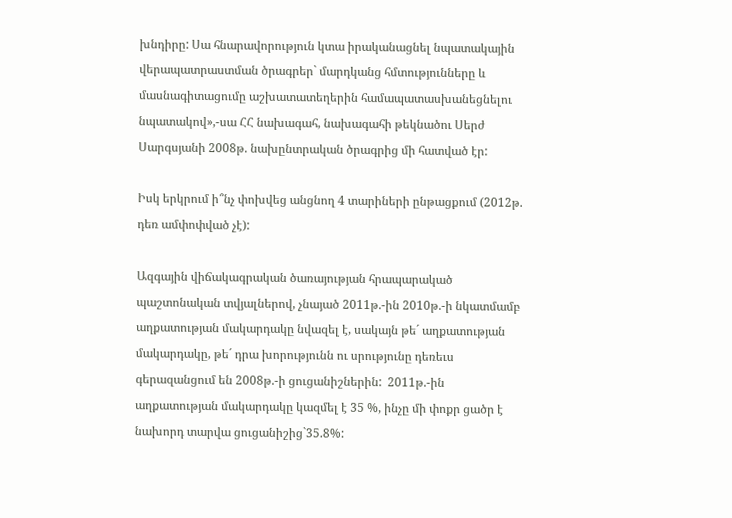խնդիրը: Սա հնարավորություն կտա իրականացնել նպատակային վերապատրաստման ծրագրեր` մարդկանց հմտությունները և մասնագիտացումը աշխատատեղերին համապատասխանեցնելու նպատակով»,-սա ՀՀ նախագահ, նախագահի թեկնածու Սերժ Սարգսյանի 2008թ. նախընտրական ծրագրից մի հատված էր:

Իսկ երկրում ի՞նչ փոխվեց անցնող 4 տարիների ընթացքում (2012թ. դեռ ամփոփված չէ):

Ազգային վիճակագրական ծառայության հրապարակած պաշտոնական տվյալներով, չնայած 2011թ.-ին 2010թ.-ի նկատմամբ աղքատության մակարդակը նվազել է, սակայն թե´ աղքատության մակարդակը, թե´ դրա խորությունն ու սրությունը դեռեւս գերազանցում են 2008թ.-ի ցուցանիշներին:  2011թ.-ին աղքատության մակարդակը կազմել է 35 %, ինչը մի փոքր ցածր է նախորդ տարվա ցուցանիշից`35.8%: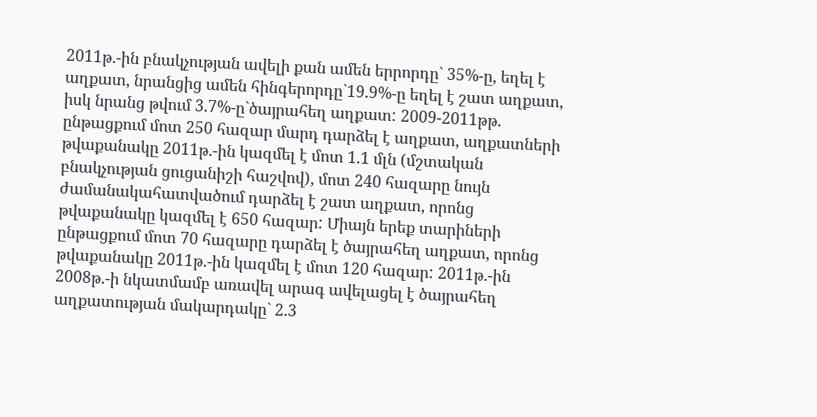2011թ.-ին բնակչության ավելի քան ամեն երրորդը` 35%-ը, եղել է աղքատ, նրանցից ամեն հինգերորդը`19.9%-ը եղել է շատ աղքատ, իսկ նրանց թվում 3.7%-ը`ծայրահեղ աղքատ: 2009-2011թթ. ընթացքում մոտ 250 հազար մարդ դարձել է աղքատ, աղքատների թվաքանակը 2011թ.-ին կազմել է մոտ 1.1 մլն (մշտական բնակչության ցուցանիշի հաշվով), մոտ 240 հազարը նույն ժամանակահատվածում դարձել է շատ աղքատ, որոնց թվաքանակը կազմել է 650 հազար: Միայն երեք տարիների ընթացքում մոտ 70 հազարը դարձել է ծայրահեղ աղքատ, որոնց թվաքանակը 2011թ.-ին կազմել է մոտ 120 հազար: 2011թ.-ին 2008թ.-ի նկատմամբ առավել արագ ավելացել է ծայրահեղ աղքատության մակարդակը` 2.3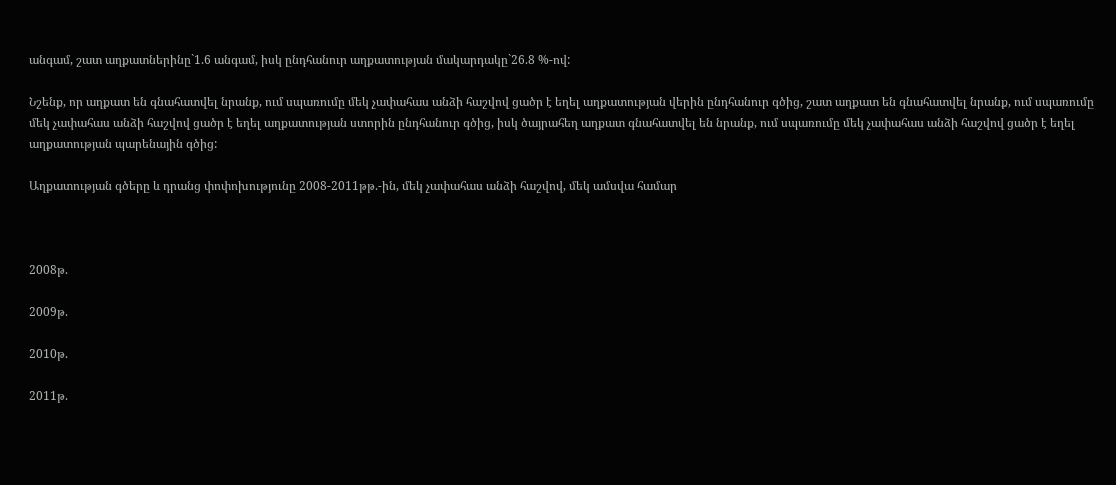անգամ, շատ աղքատներինը`1.6 անգամ, իսկ ընդհանուր աղքատության մակարդակը`26.8 %-ով:

Նշենք, որ աղքատ են գնահատվել նրանք, ում սպառումը մեկ չափահաս անձի հաշվով ցածր է եղել աղքատության վերին ընդհանուր գծից, շատ աղքատ են գնահատվել նրանք, ում սպառումը մեկ չափահաս անձի հաշվով ցածր է եղել աղքատության ստորին ընդհանուր գծից, իսկ ծայրահեղ աղքատ գնահատվել են նրանք, ում սպառումը մեկ չափահաս անձի հաշվով ցածր է եղել աղքատության պարենային գծից:

Աղքատության գծերը և դրանց փոփոխությունը 2008-2011թթ.-ին, մեկ չափահաս անձի հաշվով, մեկ ամսվա համար



2008թ.

2009թ.

2010թ.

2011թ.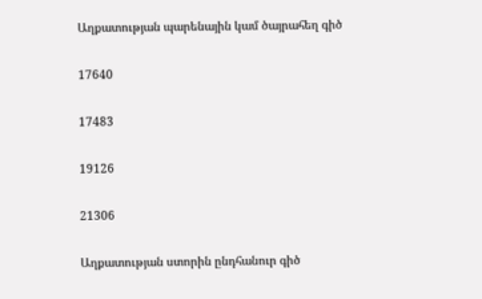Աղքատության պարենային կամ ծայրահեղ գիծ

17640

17483

19126

21306

Աղքատության ստորին ընդհանուր գիծ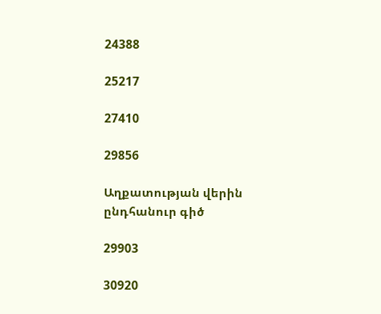24388

25217

27410

29856

Աղքատության վերին ընդհանուր գիծ

29903

30920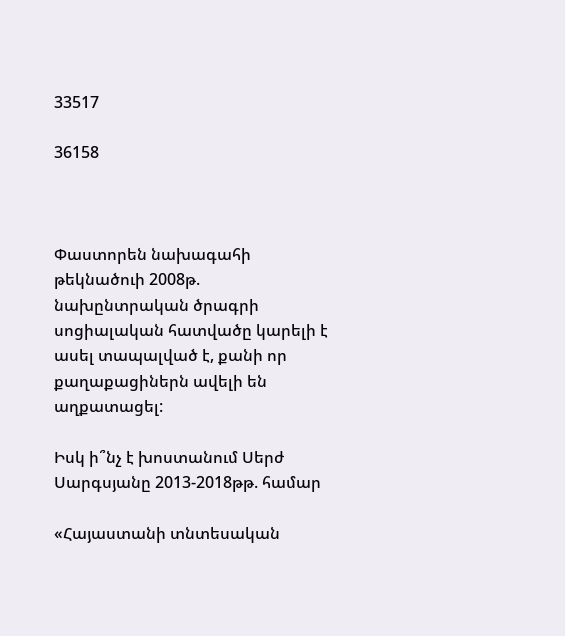33517

36158



Փաստորեն նախագահի թեկնածուի 2008թ.  նախընտրական ծրագրի սոցիալական հատվածը կարելի է ասել տապալված է, քանի որ քաղաքացիներն ավելի են աղքատացել:

Իսկ ի՞նչ է խոստանում Սերժ Սարգսյանը 2013-2018թթ. համար

«Հայաստանի տնտեսական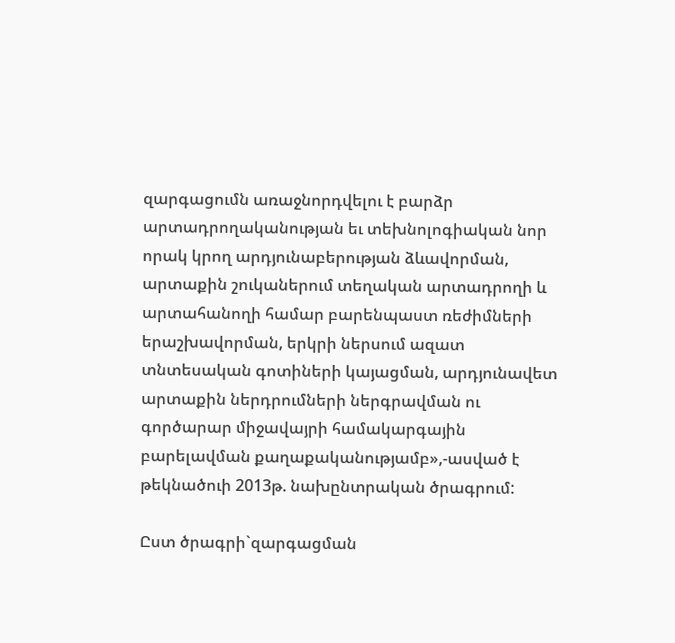զարգացումն առաջնորդվելու է բարձր արտադրողականության եւ տեխնոլոգիական նոր որակ կրող արդյունաբերության ձևավորման, արտաքին շուկաներում տեղական արտադրողի և արտահանողի համար բարենպաստ ռեժիմների երաշխավորման, երկրի ներսում ազատ տնտեսական գոտիների կայացման, արդյունավետ արտաքին ներդրումների ներգրավման ու գործարար միջավայրի համակարգային բարելավման քաղաքականությամբ»,-ասված է թեկնածուի 2013թ. նախընտրական ծրագրում:

Ըստ ծրագրի`զարգացման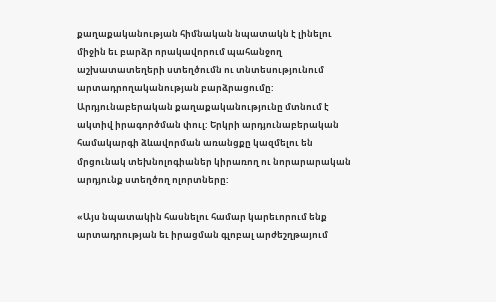քաղաքականության հիմնական նպատակն է լինելու միջին եւ բարձր որակավորում պահանջող աշխատատեղերի ստեղծումն ու տնտեսությունում արտադրողականության բարձրացումը: Արդյունաբերական քաղաքականությունը մտնում է ակտիվ իրագործման փուլ: Երկրի արդյունաբերական համակարգի ձևավորման առանցքը կազմելու են մրցունակ տեխնոլոգիաներ կիրառող ու նորարարական արդյունք ստեղծող ոլորտները:

«Այս նպատակին հասնելու համար կարեւորում ենք արտադրության եւ իրացման գլոբալ արժեշղթայում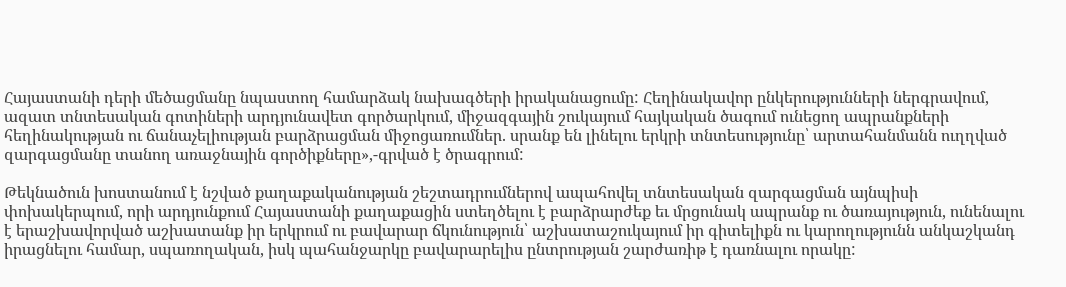Հայաստանի դերի մեծացմանը նպաստող համարձակ նախագծերի իրականացումը: Հեղինակավոր ընկերությունների ներգրավում, ազատ տնտեսական գոտիների արդյունավետ գործարկում, միջազգային շուկայում հայկական ծագում ունեցող ապրանքների հեղինակության ու ճանաչելիության բարձրացման միջոցառումներ. սրանք են լինելու երկրի տնտեսությունը՝ արտահանմանն ուղղված զարգացմանը տանող առաջնային գործիքները»,-գրված է ծրագրում:

Թեկնածուն խոստանում է նշված քաղաքականության շեշտադրումներով ապահովել տնտեսական զարգացման այնպիսի փոխակերպում, որի արդյունքում Հայաստանի քաղաքացին ստեղծելու է բարձրարժեք եւ մրցունակ ապրանք ու ծառայություն, ունենալու է երաշխավորված աշխատանք իր երկրում ու բավարար ճկունություն՝ աշխատաշուկայում իր գիտելիքն ու կարողությունն անկաշկանդ իրացնելու համար, սպառողական, իսկ պահանջարկը բավարարելիս ընտրության շարժառիթ է դառնալու որակը: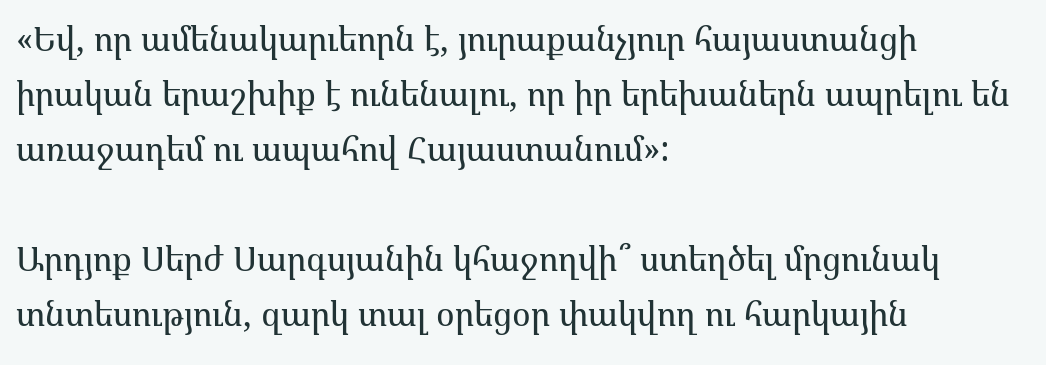«Եվ, որ ամենակարւեորն է, յուրաքանչյուր հայաստանցի իրական երաշխիք է ունենալու, որ իր երեխաներն ապրելու են առաջադեմ ու ապահով Հայաստանում»:

Արդյոք Սերժ Սարգսյանին կհաջողվի՞ ստեղծել մրցունակ տնտեսություն, զարկ տալ օրեցօր փակվող ու հարկային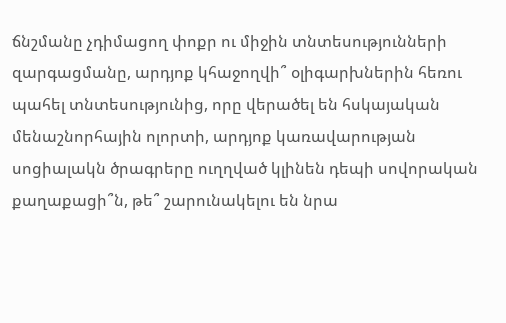ճնշմանը չդիմացող փոքր ու միջին տնտեսությունների զարգացմանը, արդյոք կհաջողվի՞ օլիգարխներին հեռու պահել տնտեսությունից, որը վերածել են հսկայական մենաշնորհային ոլորտի, արդյոք կառավարության սոցիալակն ծրագրերը ուղղված կլինեն դեպի սովորական քաղաքացի՞ն, թե՞ շարունակելու են նրա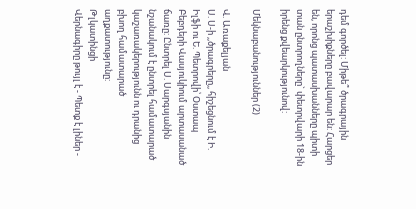դեմ գործել: Միթե՞ ծրագրային երաշխիքները բավարար են: Հարցեր են, որոնց պատասխանները պիտի տան ընտրողները` փետրվարի 18-ին իրենց քվեարկությունով:

Մեկնաբանություններ (2)

Վ. Առաքելյան
Ս. Ս-ի ,,ծրագրերը,, հիշեցնում է Ի. Իլֆի ու Ե. Պետրովի՝ Օստապ Բեբդերի Վասյուկիում արտասանած ճառը: Ընտրել Ս. Սարգսյանին նշանակում է ընտրել համատարած կաշառակերությունն ու դրանից բխող համատարած աղքատությունը:
Թլկատինցի
Վերնագիրը թույլ է - Պետք է լիներ -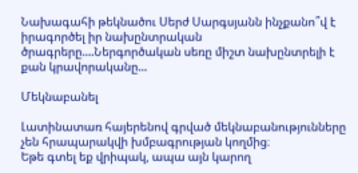Նախագահի թեկնածու Սերժ Սարգսյանն ինչքանո՞վ է իրագործել իր նախընտրական ծրագրերը....Ներգործական սեռը միշտ նախընտրելի է քան կրավորականը...

Մեկնաբանել

Լատինատառ հայերենով գրված մեկնաբանությունները չեն հրապարակվի խմբագրության կողմից։
Եթե գտել եք վրիպակ, ապա այն կարող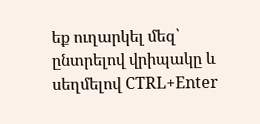եք ուղարկել մեզ՝ ընտրելով վրիպակը և սեղմելով CTRL+Enter